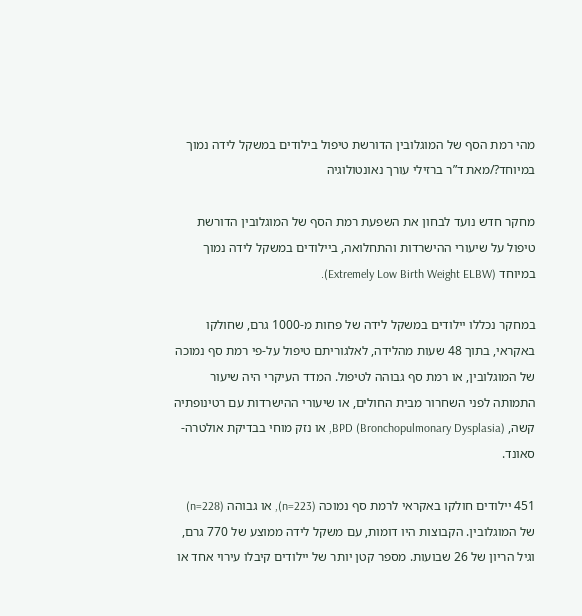מהי רמת הסף של המוגלובין הדורשת טיפול בילודים במשקל לידה נמוך במיוחד?/מאת ד”ר ברזילי עורך נאונטולוגיה

מחקר חדש נועד לבחון את השפעת רמת הסף של המוגלובין הדורשת טיפול על שיעורי ההישרדות והתחלואה, ביילודים במשקל לידה נמוך במיוחד (Extremely Low Birth Weight ELBW).

במחקר נכללו יילודים במשקל לידה של פחות מ-1000 גרם, שחולקו באקראי, בתוך 48 שעות מהלידה, לאלגוריתם טיפול על-פי רמת סף נמוכה של המוגלובין, או רמת סף גבוהה לטיפול. המדד העיקרי היה שיעור התמותה לפני השחרור מבית החולים, או שיעורי ההישרדות עם רטינופתיה קשה, BPD (Bronchopulmonary Dysplasia), או נזק מוחי בבדיקת אולטרה-סאונד.

451 יילודים חולקו באקראי לרמת סף נמוכה (n=223), או גבוהה (n=228) של המוגלובין. הקבוצות היו דומות, עם משקל לידה ממוצע של 770 גרם, וגיל הריון של 26 שבועות. מספר קטן יותר של יילודים קיבלו עירוי אחד או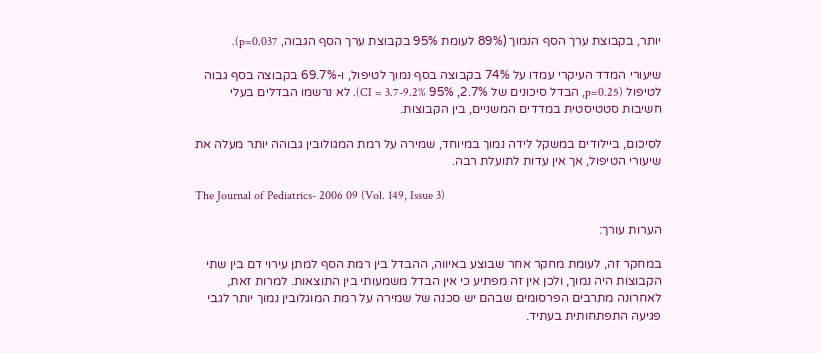יותר, בקבוצת ערך הסף הנמוך (89% לעומת 95% בקבוצת ערך הסף הגבוה, p=0.037).

שיעורי המדד העיקרי עמדו על 74% בקבוצה בסף נמוך לטיפול, ו-69.7% בקבוצה בסף גבוה לטיפול (p=0.25, הבדל סיכונים של 2.7%, 95% CI = 3.7-9.2%). לא נרשמו הבדלים בעלי חשיבות סטטיסטית במדדים המשניים, בין הקבוצות.

לסיכום, ביילודים במשקל לידה נמוך במיוחד, שמירה על רמת המגולובין גבוהה יותר מעלה את שיעורי הטיפול, אך אין עדות לתועלת רבה.

The Journal of Pediatrics- 2006 09 (Vol. 149, Issue 3)

הערות עורך:

במחקר זה, לעומת מחקר אחר שבוצע באיווה, ההבדל בין רמת הסף למתן עירוי דם בין שתי הקבוצות היה נמוך, ולכן אין זה מפתיע כי אין הבדל משמעותי בין התוצאות. למרות זאת, לאחרונה מתרבים הפרסומים שבהם יש סכנה של שמירה על רמת המוגלובין נמוך יותר לגבי פגיעה התפתחותית בעתיד.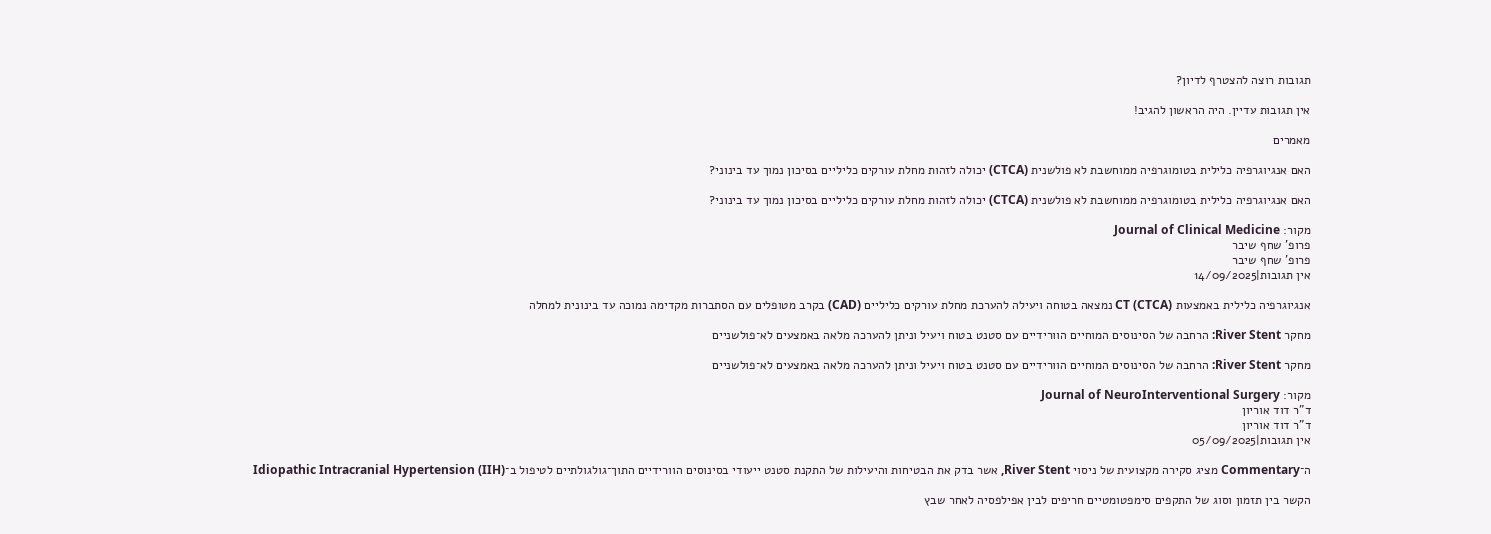תגובות רוצה להצטרף לדיון?

אין תגובות עדיין. היה הראשון להגיב!

מאמרים

האם אנגיוגרפיה כלילית בטומוגרפיה ממוחשבת לא פולשנית (CTCA) יכולה לזהות מחלת עורקים כליליים בסיכון נמוך עד בינוני?

האם אנגיוגרפיה כלילית בטומוגרפיה ממוחשבת לא פולשנית (CTCA) יכולה לזהות מחלת עורקים כליליים בסיכון נמוך עד בינוני?

מקור: Journal of Clinical Medicine
פרופ' שחף שיבר
פרופ' שחף שיבר
אין תגובות|14/09/2025

אנגיוגרפיה כלילית באמצעות CT (CTCA) נמצאה בטוחה ויעילה להערכת מחלת עורקים כליליים (CAD) בקרב מטופלים עם הסתברות מקדימה נמוכה עד בינונית למחלה

מחקר River Stent: הרחבה של הסינוסים המוחיים הוורידיים עם סטנט בטוח ויעיל וניתן להערכה מלאה באמצעים לא־פולשניים

מחקר River Stent: הרחבה של הסינוסים המוחיים הוורידיים עם סטנט בטוח ויעיל וניתן להערכה מלאה באמצעים לא־פולשניים

מקור: Journal of NeuroInterventional Surgery
ד"ר דוד אוריון
ד"ר דוד אוריון
אין תגובות|05/09/2025

ה־Commentary מציג סקירה מקצועית של ניסוי River Stent, אשר בדק את הבטיחות והיעילות של התקנת סטנט ייעודי בסינוסים הוורידיים התוך־גולגולתיים לטיפול ב־Idiopathic Intracranial Hypertension (IIH)

הקשר בין תזמון וסוג של התקפים סימפטומטיים חריפים לבין אפילפסיה לאחר שבץ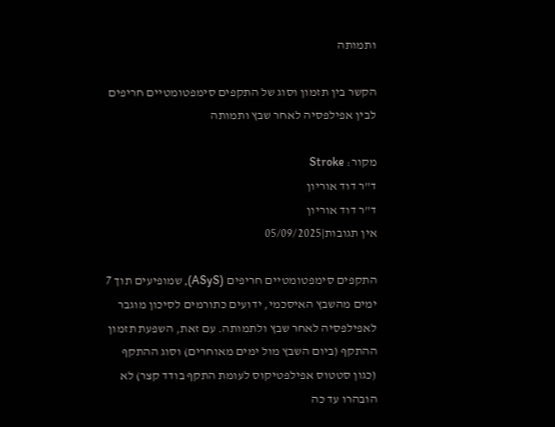ותמותה

הקשר בין תזמון וסוג של התקפים סימפטומטיים חריפים לבין אפילפסיה לאחר שבץ ותמותה

מקור: Stroke
ד"ר דוד אוריון
ד"ר דוד אוריון
אין תגובות|05/09/2025

התקפים סימפטומטיים חריפים (ASyS), שמופיעים תוך 7 ימים מהשבץ האיסכמי, ידועים כתורמים לסיכון מוגבר לאפילפסיה לאחר שבץ ולתמותה. עם זאת, השפעת תזמון ההתקף (ביום השבץ מול ימים מאוחרים) וסוג ההתקף (כגון סטטוס אפילפטיקוס לעומת התקף בודד קצר) לא הובהרו עד כה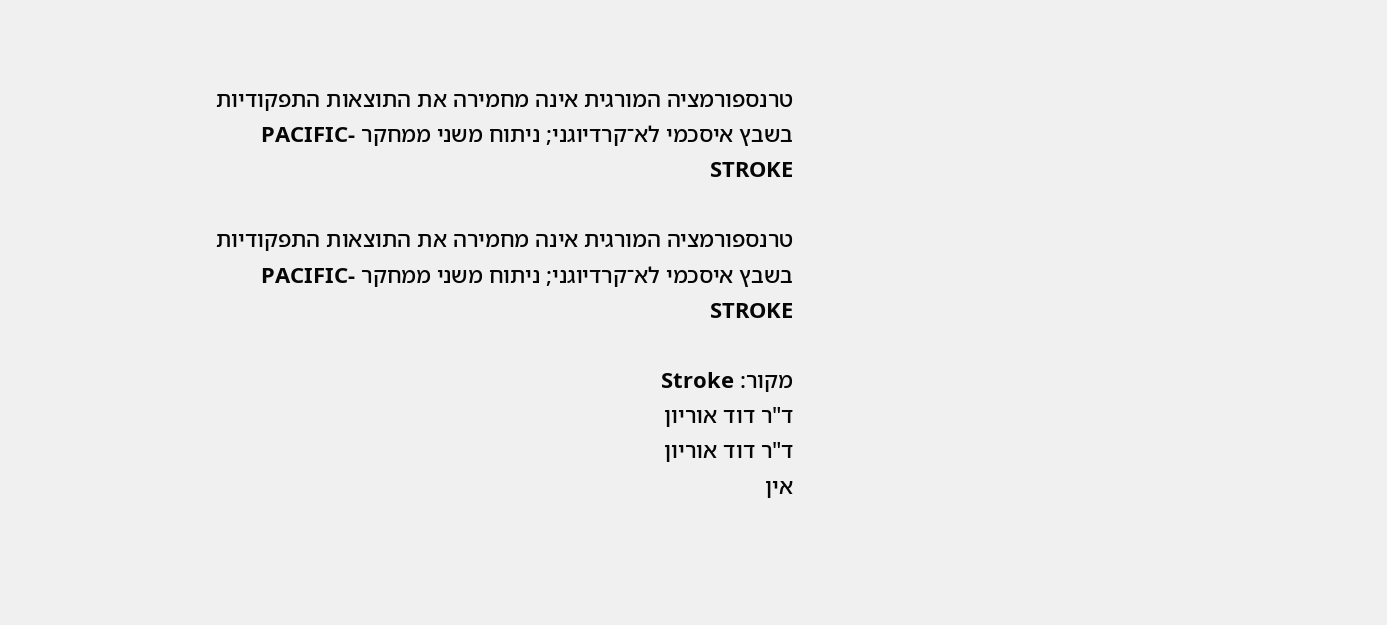טרנספורמציה המורגית אינה מחמירה את התוצאות התפקודיות בשבץ איסכמי לא־קרדיוגני; ניתוח משני ממחקר PACIFIC-STROKE

טרנספורמציה המורגית אינה מחמירה את התוצאות התפקודיות בשבץ איסכמי לא־קרדיוגני; ניתוח משני ממחקר PACIFIC-STROKE

מקור: Stroke
ד"ר דוד אוריון
ד"ר דוד אוריון
אין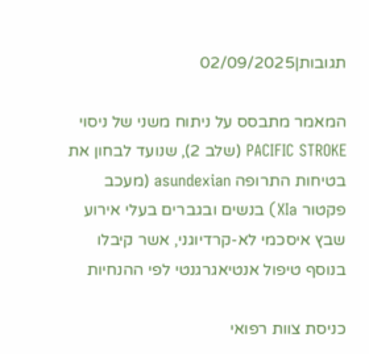תגובות|02/09/2025

המאמר מתבסס על ניתוח משני של ניסוי PACIFIC STROKE (שלב 2), שנועד לבחון את בטיחות התרופה asundexian (מעכב פקטור XIa) בנשים ובגברים בעלי אירוע שבץ איסכמי לא-קרדיוגני, אשר קיבלו בנוסף טיפול אנטיאגרגנטי לפי ההנחיות

כניסת צוות רפואי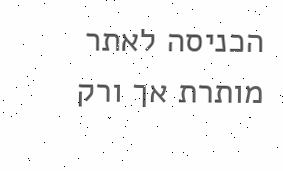הכניסה לאתר מותרת אך ורק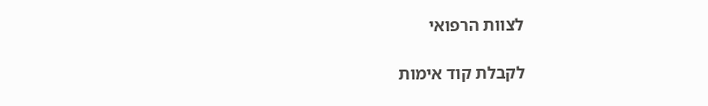לצוות הרפואי

לקבלת קוד אימות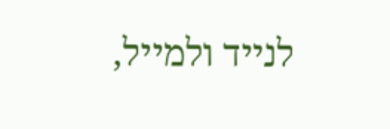לנייד ולמייל,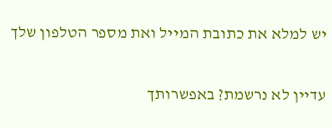יש למלא את כתובת המייל ואת מספר הטלפון שלך

עדיין לא נרשמת? באפשרותך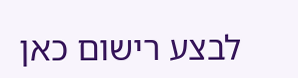לבצע רישום כאן